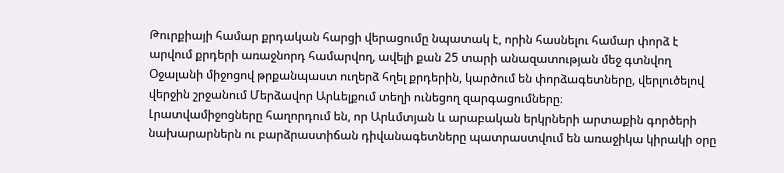Թուրքիայի համար քրդական հարցի վերացումը նպատակ է, որին հասնելու համար փորձ է արվում քրդերի առաջնորդ համարվող, ավելի քան 25 տարի անազատության մեջ գտնվող Օջալանի միջոցով թրքանպաստ ուղերձ հղել քրդերին, կարծում են փորձագետները, վերլուծելով վերջին շրջանում Մերձավոր Արևելքում տեղի ունեցող զարգացումները։
Լրատվամիջոցները հաղորդում են, որ Արևմտյան և արաբական երկրների արտաքին գործերի նախարարներն ու բարձրաստիճան դիվանագետները պատրաստվում են առաջիկա կիրակի օրը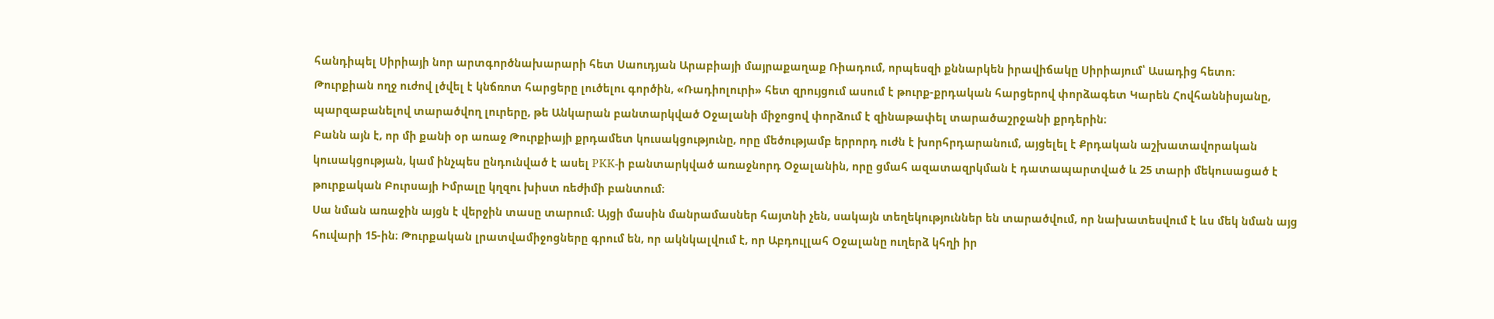հանդիպել Սիրիայի նոր արտգործնախարարի հետ Սաուդյան Արաբիայի մայրաքաղաք Ռիադում, որպեսզի քննարկեն իրավիճակը Սիրիայում՝ Ասադից հետո։
Թուրքիան ողջ ուժով լծվել է կնճռոտ հարցերը լուծելու գործին, «Ռադիոլուրի» հետ զրույցում ասում է թուրք-քրդական հարցերով փորձագետ Կարեն Հովհաննիսյանը, պարզաբանելով տարածվող լուրերը, թե Անկարան բանտարկված Օջալանի միջոցով փորձում է զինաթափել տարածաշրջանի քրդերին։
Բանն այն է, որ մի քանի օր առաջ Թուրքիայի քրդամետ կուսակցությունը, որը մեծությամբ երրորդ ուժն է խորհրդարանում, այցելել է Քրդական աշխատավորական կուսակցության, կամ ինչպես ընդունված է ասել PKK-ի բանտարկված առաջնորդ Օջալանին, որը ցմահ ազատազրկման է դատապարտված և 25 տարի մեկուսացած է թուրքական Բուրսայի Իմրալը կղզու խիստ ռեժիմի բանտում։
Սա նման առաջին այցն է վերջին տասը տարում։ Այցի մասին մանրամասներ հայտնի չեն, սակայն տեղեկություններ են տարածվում, որ նախատեսվում է ևս մեկ նման այց հուվարի 15-ին։ Թուրքական լրատվամիջոցները գրում են, որ ակնկալվում է, որ Աբդուլլահ Օջալանը ուղերձ կհղի իր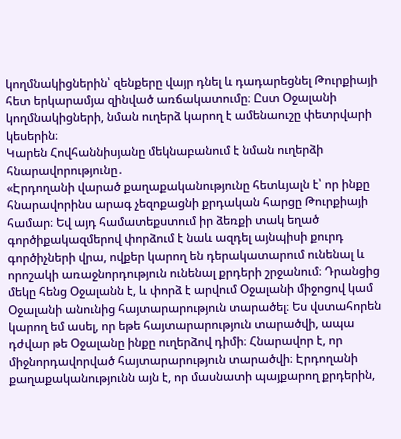կողմնակիցներին՝ զենքերը վայր դնել և դադարեցնել Թուրքիայի հետ երկարամյա զինված առճակատումը։ Ըստ Օջալանի կողմնակիցների, նման ուղերձ կարող է ամենաուշը փետրվարի կեսերին։
Կարեն Հովհաննիսյանը մեկնաբանում է նման ուղերձի հնարավորությունը․
«Էրդողանի վարած քաղաքականությունը հետևյալն է՝ որ ինքը հնարավորինս արագ չեզոքացնի քրդական հարցը Թուրքիայի համար։ Եվ այդ համատեքստում իր ձեռքի տակ եղած գործիքակազմերով փորձում է նաև ազդել այնպիսի քուրդ գործիչների վրա, ովքեր կարող են դերակատարում ունենալ և որոշակի առաջնորդություն ունենալ քրդերի շրջանում։ Դրանցից մեկը հենց Օջալանն է, և փորձ է արվում Օջալանի միջոցով կամ Օջալանի անունից հայտարարություն տարածել։ Ես վստահորեն կարող եմ ասել, որ եթե հայտարարություն տարածվի, ապա դժվար թե Օջալանը ինքը ուղերձով դիմի։ Հնարավոր է, որ միջնորդավորված հայտարարություն տարածվի։ Էրդողանի քաղաքականությունն այն է, որ մասնատի պայքարող քրդերին,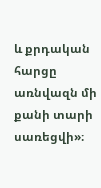և քրդական հարցը առնվազն մի քանի տարի սառեցվի»։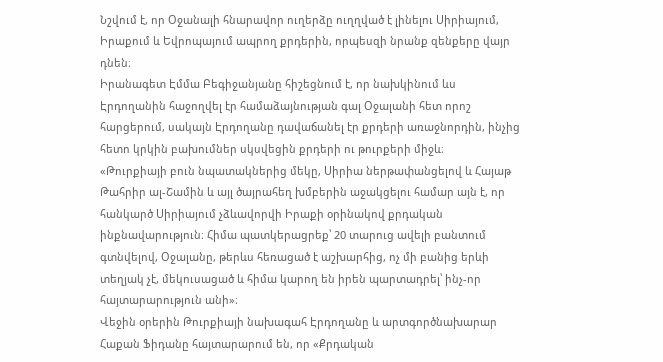Նշվում է, որ Օջանալի հնարավոր ուղերձը ուղղված է լինելու Սիրիայում, Իրաքում և Եվրոպայում ապրող քրդերին, որպեսզի նրանք զենքերը վայր դնեն։
Իրանագետ Էմմա Բեգիջանյանը հիշեցնում է, որ նախկինում ևս Էրդողանին հաջողվել էր համաձայնության գալ Օջալանի հետ որոշ հարցերում, սակայն Էրդողանը դավաճանել էր քրդերի առաջնորդին, ինչից հետո կրկին բախումներ սկսվեցին քրդերի ու թուրքերի միջև։
«Թուրքիայի բուն նպատակներից մեկը, Սիրիա ներթափանցելով և Հայաթ Թահրիր ալ-Շամին և այլ ծայրահեղ խմբերին աջակցելու համար այն է, որ հանկարծ Սիրիայում չձևավորվի Իրաքի օրինակով քրդական ինքնավարություն։ Հիմա պատկերացրեք՝ 20 տարուց ավելի բանտում գտնվելով, Օջալանը, թերևս հեռացած է աշխարհից, ոչ մի բանից երևի տեղյակ չէ, մեկուսացած և հիմա կարող են իրեն պարտադրել՝ ինչ-որ հայտարարություն անի»։
Վեջին օրերին Թուրքիայի նախագահ Էրդողանը և արտգործնախարար Հաքան Ֆիդանը հայտարարում են, որ «Քրդական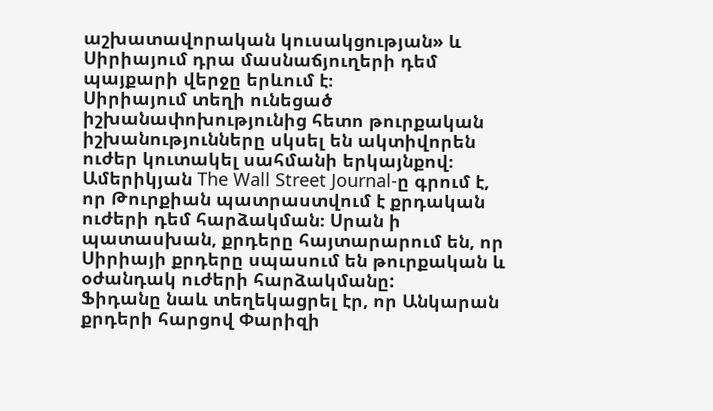աշխատավորական կուսակցության» և Սիրիայում դրա մասնաճյուղերի դեմ պայքարի վերջը երևում է։
Սիրիայում տեղի ունեցած իշխանափոխությունից հետո թուրքական իշխանությունները սկսել են ակտիվորեն ուժեր կուտակել սահմանի երկայնքով։ Ամերիկյան The Wall Street Journal-ը գրում է, որ Թուրքիան պատրաստվում է քրդական ուժերի դեմ հարձակման։ Սրան ի պատասխան, քրդերը հայտարարում են, որ Սիրիայի քրդերը սպասում են թուրքական և օժանդակ ուժերի հարձակմանը:
Ֆիդանը նաև տեղեկացրել էր, որ Անկարան քրդերի հարցով Փարիզի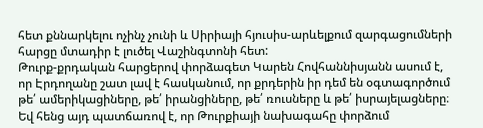հետ քննարկելու ոչինչ չունի և Սիրիայի հյուսիս-արևելքում զարգացումների հարցը մտադիր է լուծել Վաշինգտոնի հետ:
Թուրք-քրդական հարցերով փորձագետ Կարեն Հովհաննիսյանն ասում է, որ Էրդողանը շատ լավ է հասկանում, որ քրդերին իր դեմ են օգտագործում թե՛ ամերիկացիները, թե՛ իրանցիները, թե՛ ռուսները և թե՛ իսրայելացները։ Եվ հենց այդ պատճառով է, որ Թուրքիայի նախագահը փորձում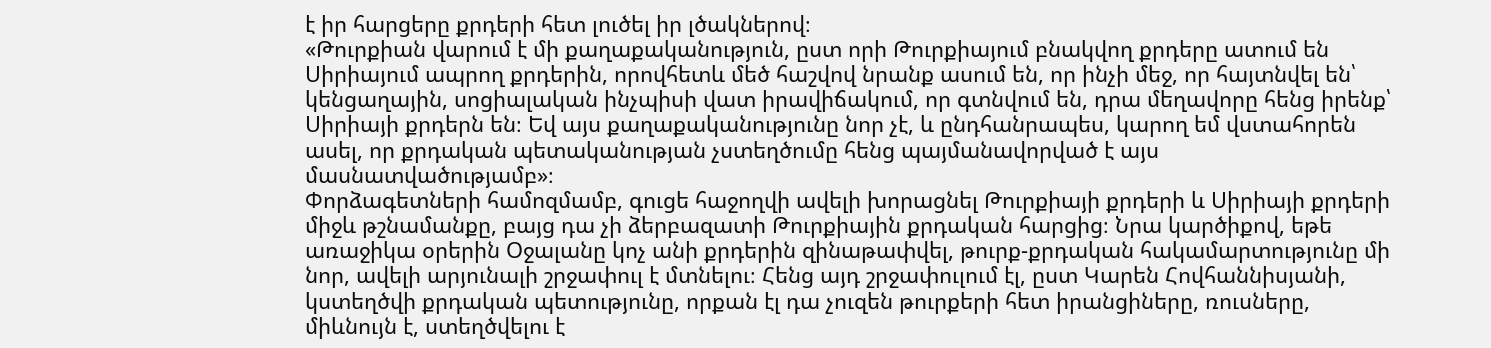է իր հարցերը քրդերի հետ լուծել իր լծակներով։
«Թուրքիան վարում է մի քաղաքականություն, ըստ որի Թուրքիայում բնակվող քրդերը ատում են Սիրիայում ապրող քրդերին, որովհետև մեծ հաշվով նրանք ասում են, որ ինչի մեջ, որ հայտնվել են՝ կենցաղային, սոցիալական ինչպիսի վատ իրավիճակում, որ գտնվում են, դրա մեղավորը հենց իրենք՝ Սիրիայի քրդերն են։ Եվ այս քաղաքականությունը նոր չէ, և ընդհանրապես, կարող եմ վստահորեն ասել, որ քրդական պետականության չստեղծումը հենց պայմանավորված է այս մասնատվածությամբ»։
Փորձագետների համոզմամբ, գուցե հաջողվի ավելի խորացնել Թուրքիայի քրդերի և Սիրիայի քրդերի միջև թշնամանքը, բայց դա չի ձերբազատի Թուրքիային քրդական հարցից։ Նրա կարծիքով, եթե առաջիկա օրերին Օջալանը կոչ անի քրդերին զինաթափվել, թուրք-քրդական հակամարտությունը մի նոր, ավելի արյունալի շրջափուլ է մտնելու։ Հենց այդ շրջափուլում էլ, ըստ Կարեն Հովհաննիսյանի, կստեղծվի քրդական պետությունը, որքան էլ դա չուզեն թուրքերի հետ իրանցիները, ռուսները, միևնույն է, ստեղծվելու է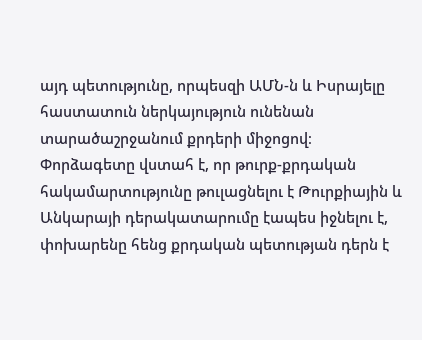այդ պետությունը, որպեսզի ԱՄՆ-ն և Իսրայելը հաստատուն ներկայություն ունենան տարածաշրջանում քրդերի միջոցով։
Փորձագետը վստահ է, որ թուրք-քրդական հակամարտությունը թուլացնելու է Թուրքիային և Անկարայի դերակատարումը էապես իջնելու է, փոխարենը հենց քրդական պետության դերն է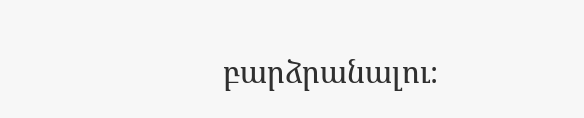բարձրանալու։